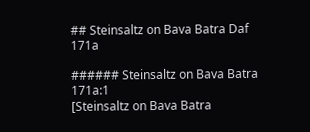## Steinsaltz on Bava Batra Daf 171a

###### Steinsaltz on Bava Batra 171a:1
[Steinsaltz on Bava Batra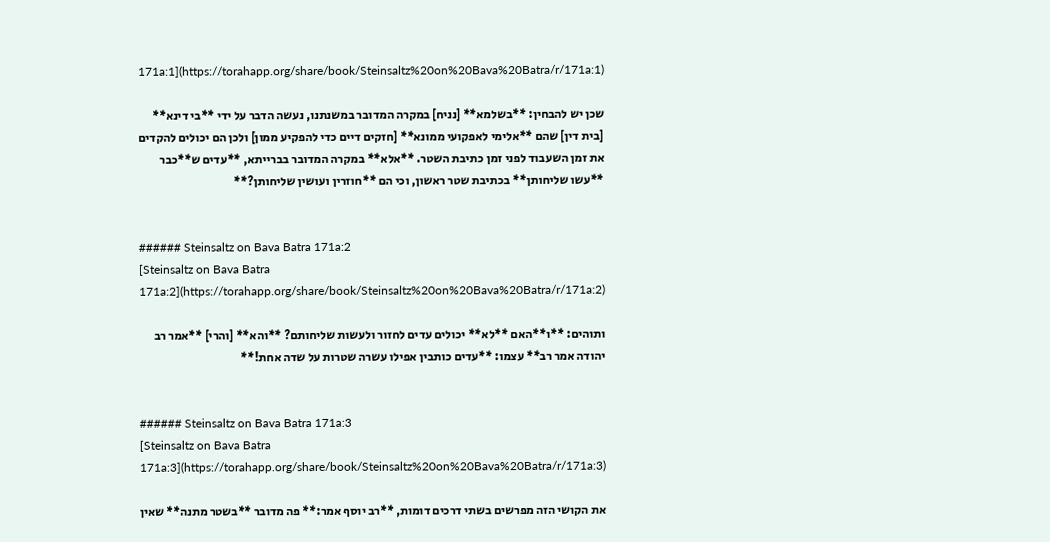171a:1](https://torahapp.org/share/book/Steinsaltz%20on%20Bava%20Batra/r/171a:1)

שכן יש להבחין: **בשלמא** [נניח] במקרה המדובר במשנתנו, נעשה הדבר על ידי **בי דינא** [בית דין] שהם **אלימי לאפקועי ממונא** [חזקים דיים כדי להפקיע ממון] ולכן הם יכולים להקדים את זמן השעבוד לפני זמן כתיבת השטר. **אלא** במקרה המדובר בברייתא, **עדים ש**כבר **עשו שליחותן** בכתיבת שטר ראשון, וכי הם **חוזרין ועושין שליחותן?**


###### Steinsaltz on Bava Batra 171a:2
[Steinsaltz on Bava Batra 171a:2](https://torahapp.org/share/book/Steinsaltz%20on%20Bava%20Batra/r/171a:2)

ותוהים: **ו**האם **לא** יכולים עדים לחזור ולעשות שליחותם? **והא** [והרי] **אמר רב יהודה אמר רב** עצמו: **עדים כותבין אפילו עשרה שטרות על שדה אחת!**


###### Steinsaltz on Bava Batra 171a:3
[Steinsaltz on Bava Batra 171a:3](https://torahapp.org/share/book/Steinsaltz%20on%20Bava%20Batra/r/171a:3)

את הקושי הזה מפרשים בשתי דרכים דומות, **רב יוסף אמר:** פה מדובר **בשטר מתנה** שאין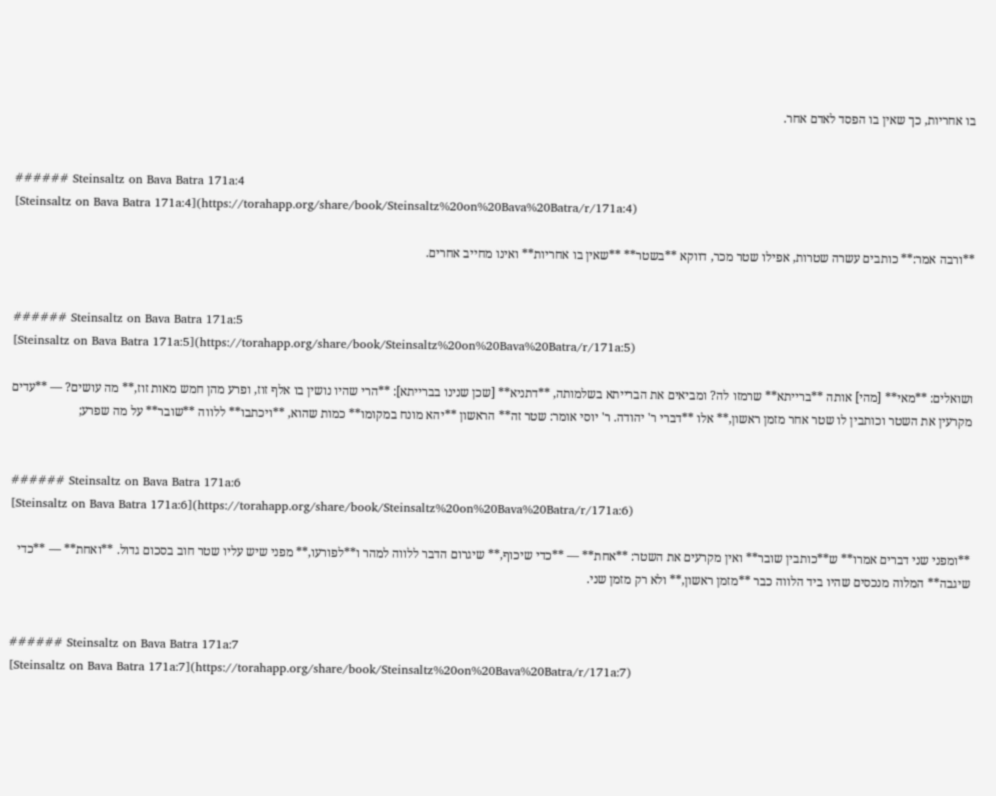בו אחריות, כך שאין בו הפסד לאדם אחר.


###### Steinsaltz on Bava Batra 171a:4
[Steinsaltz on Bava Batra 171a:4](https://torahapp.org/share/book/Steinsaltz%20on%20Bava%20Batra/r/171a:4)

**ורבה אמר:** כותבים עשרה שטרות, אפילו שטר מכר, דווקא **בשטר** **שאין בו אחריות** ואינו מחייב אחרים.


###### Steinsaltz on Bava Batra 171a:5
[Steinsaltz on Bava Batra 171a:5](https://torahapp.org/share/book/Steinsaltz%20on%20Bava%20Batra/r/171a:5)

ושואלים: **מאי** [מהי] אותה **ברייתא** שרמזו לה? ומביאים את הברייתא בשלמותה, **דתניא** [שכן שנינו בברייתא]: **הרי שהיו נושין בו אלף זוז, ופרע מהן חמש מאות זוז,** מה עושים? — **עדים מקרעין את השטר וכותבין לו שטר אחר מזמן ראשון,** אלו **דברי ר' יהודה. ר' יוסי אומר: שטר זה** הראשון **יהא מונח במקומו** כמות שהוא, **ויכתבו** ללווה **שובר** על מה שפרע;


###### Steinsaltz on Bava Batra 171a:6
[Steinsaltz on Bava Batra 171a:6](https://torahapp.org/share/book/Steinsaltz%20on%20Bava%20Batra/r/171a:6)

**ומפני שני דברים אמרו** ש**כותבין שובר** ואין מקרעים את השטר: **אחת** — **כדי שיכוף,** שיגרום הדבר ללווה למהר ו**לפורעו,** מפני שיש עליו שטר חוב בסכום גדול. **ואחת** — **כדי שיגבה** המלוה מנכסים שהיו ביד הלווה כבר **מזמן ראשון,** ולא רק מזמן שני.


###### Steinsaltz on Bava Batra 171a:7
[Steinsaltz on Bava Batra 171a:7](https://torahapp.org/share/book/Steinsaltz%20on%20Bava%20Batra/r/171a:7)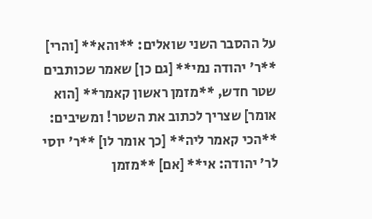על ההסבר השני שואלים: **והא** [והרי] **ר' יהודה נמי** [גם כן] שאמר שכותבים שטר חדש, **מזמן ראשון קאמר** [הוא אומר] שצריך לכתוב את השטר! ומשיבים: **הכי קאמר ליה** [כך אומר לו] **ר' יוסי לר' יהודה: אי** [אם] **מזמן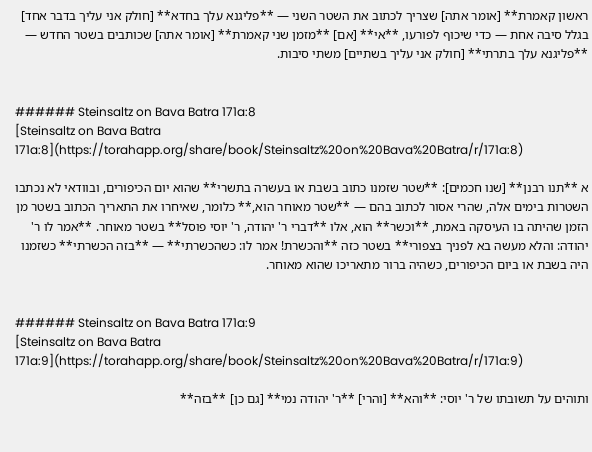ראשון קאמרת** [אומר אתה] שצריך לכתוב את השטר השני — **פליגנא עלך בחדא** [חולק אני עליך בדבר אחד] בגלל סיבה אחת — כדי שיכוף לפורעו, **אי** [אם] **מזמן שני קאמרת** [אומר אתה] שכותבים בשטר החדש — **פליגנא עלך בתרתי** [חולק אני עליך בשתיים] משתי סיבות.


###### Steinsaltz on Bava Batra 171a:8
[Steinsaltz on Bava Batra 171a:8](https://torahapp.org/share/book/Steinsaltz%20on%20Bava%20Batra/r/171a:8)

א **תנו רבנן** [שנו חכמים]: **שטר שזמנו כתוב בשבת או בעשרה בתשרי** שהוא יום הכיפורים, ובוודאי לא נכתבו השטרות בימים אלה, שהרי אסור לכתוב בהם — **שטר מאוחר הוא,** כלומר, שאיחרו את התאריך הכתוב בשטר מן הזמן שהיתה בו העיסקה באמת, **וכשר** הוא, אלו **דברי ר' יהודה, ר' יוסי פוסל** בשטר מאוחר. **אמר לו ר' יהודה: והלא מעשה בא לפניך בצפורי** בשטר כזה **והכשרת! אמר לו: כשהכשרתי** — **בזה הכשרתי** כשזמנו היה בשבת או ביום הכיפורים, כשהיה ברור מתאריכו שהוא מאוחר.


###### Steinsaltz on Bava Batra 171a:9
[Steinsaltz on Bava Batra 171a:9](https://torahapp.org/share/book/Steinsaltz%20on%20Bava%20Batra/r/171a:9)

ותוהים על תשובתו של ר' יוסי: **והא** [והרי] **ר' יהודה נמי** [גם כן] **בזה**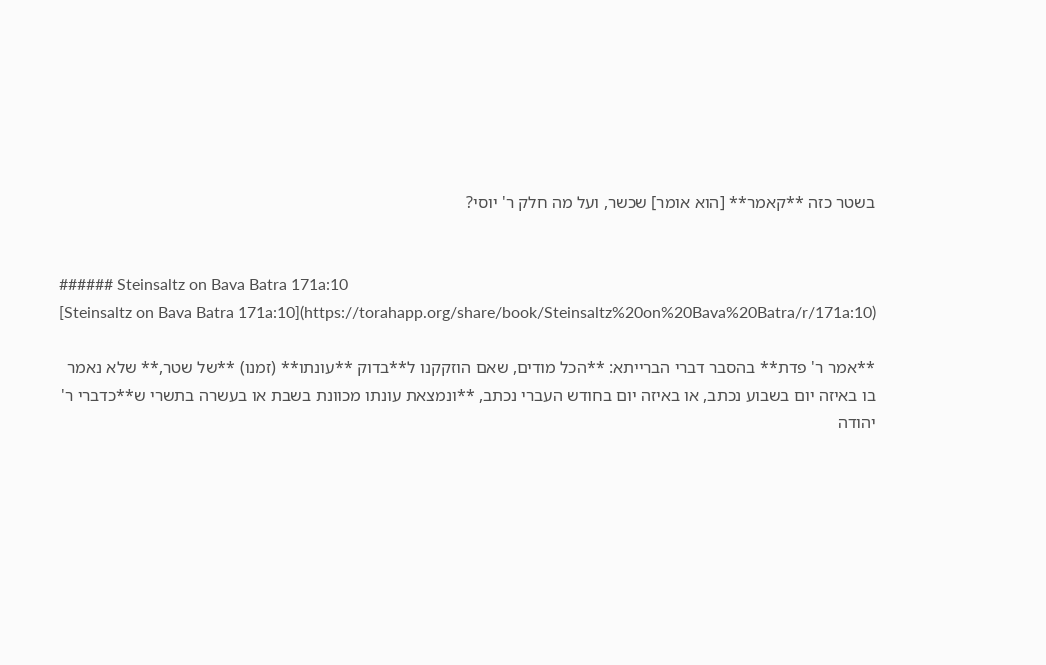בשטר כזה **קאמר** [הוא אומר] שכשר, ועל מה חלק ר' יוסי?


###### Steinsaltz on Bava Batra 171a:10
[Steinsaltz on Bava Batra 171a:10](https://torahapp.org/share/book/Steinsaltz%20on%20Bava%20Batra/r/171a:10)

**אמר ר' פדת** בהסבר דברי הברייתא: **הכל מודים, שאם הוזקקנו ל**בדוק **עונתו** (זמנו) **של שטר,** שלא נאמר בו באיזה יום בשבוע נכתב, או באיזה יום בחודש העברי נכתב, **ונמצאת עונתו מכוונת בשבת או בעשרה בתשרי ש**כדברי ר' יהודה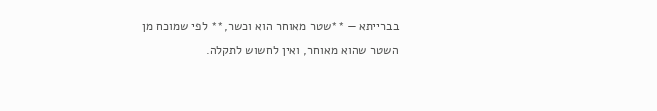בברייתא — **שטר מאוחר הוא וכשר,** לפי שמוכח מן השטר שהוא מאוחר, ואין לחשוש לתקלה.